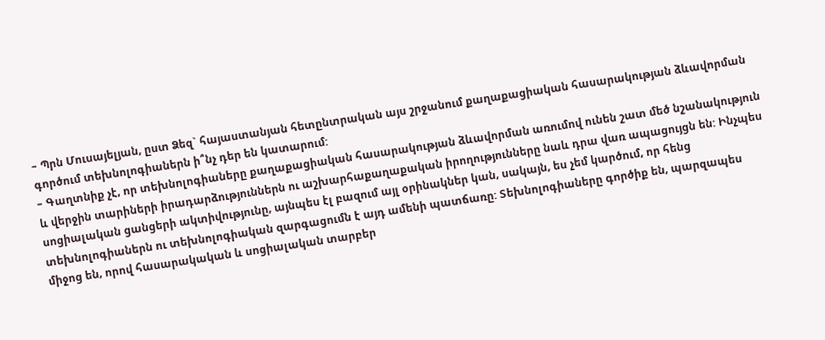– Պրն Մուսայելյան, ըստ Ձեզ` հայաստանյան հետընտրական այս շրջանում քաղաքացիական հասարակության ձևավորման գործում տեխնոլոգիաներն ի՞նչ դեր են կատարում:
– Գաղտնիք չէ, որ տեխնոլոգիաները քաղաքացիական հասարակության ձևավորման առումով ունեն շատ մեծ նշանակություն և վերջին տարիների իրադարձություններն ու աշխարհաքաղաքական իրողությունները նաև դրա վառ ապացույցն են: Ինչպես սոցիալական ցանցերի ակտիվությունը, այնպես էլ բազում այլ օրինակներ կան, սակայն, ես չեմ կարծում, որ հենց տեխնոլոգիաներն ու տեխնոլոգիական զարգացումն է այդ ամենի պատճառը: Տեխնոլոգիաները գործիք են, պարզապես միջոց են, որով հասարակական և սոցիալական տարբեր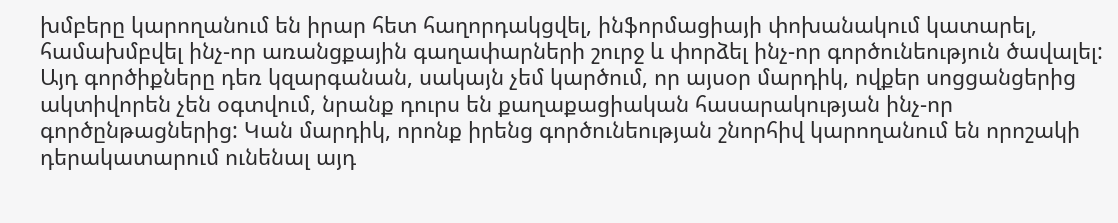խմբերը կարողանում են իրար հետ հաղորդակցվել, ինֆորմացիայի փոխանակում կատարել, համախմբվել ինչ-որ առանցքային գաղափարների շուրջ և փորձել ինչ-որ գործունեություն ծավալել: Այդ գործիքները դեռ կզարգանան, սակայն չեմ կարծում, որ այսօր մարդիկ, ովքեր սոցցանցերից ակտիվորեն չեն օգտվում, նրանք դուրս են քաղաքացիական հասարակության ինչ-որ գործընթացներից: Կան մարդիկ, որոնք իրենց գործունեության շնորհիվ կարողանում են որոշակի դերակատարում ունենալ այդ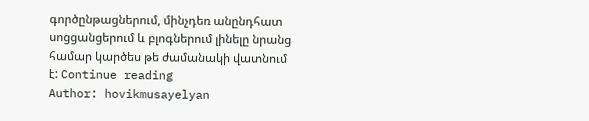գործընթացներում, մինչդեռ անընդհատ սոցցանցերում և բլոգներում լինելը նրանց համար կարծես թե ժամանակի վատնում է: Continue reading
Author: hovikmusayelyan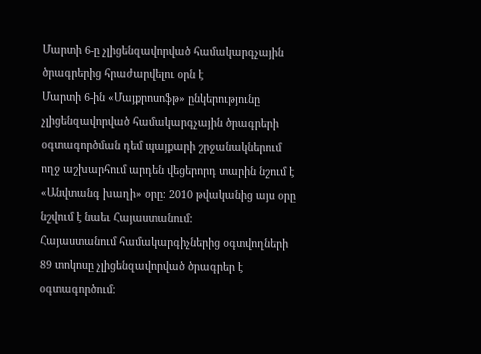Մարտի 6-ը չլիցենզավորված համակարգչային ծրագրերից հրաժարվելու օրն է
Մարտի 6-ին «Մայքրոսոֆթ» ընկերությունը չլիցենզավորված համակարգչային ծրագրերի օգտագործման դեմ պայքարի շրջանակներում ողջ աշխարհում արդեն վեցերորդ տարին նշում է «Անվտանգ խաղի» օրը։ 2010 թվականից այս օրը նշվում է նաեւ Հայաստանում:
Հայաստանում համակարգիչներից օգտվողների 89 տոկոսը չլիցենզավորված ծրագրեր է օգտագործում։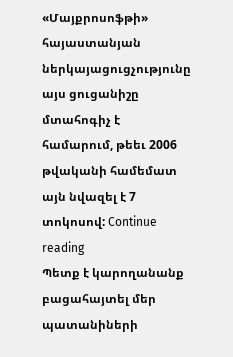«Մայքրոսոֆթի» հայաստանյան ներկայացուցչությունը այս ցուցանիշը մտահոգիչ է համարում, թեեւ 2006 թվականի համեմատ այն նվազել է 7 տոկոսով: Continue reading
Պետք է կարողանանք բացահայտել մեր պատանիների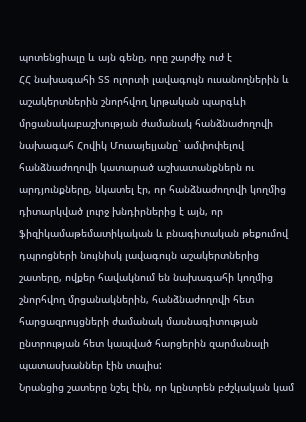պոտենցիալը և այն գենը, որը շարժիչ ուժ է
ՀՀ նախագահի ՏՏ ոլորտի լավագույն ուսանողներին և աշակերտներին շնորհվող կրթական պարգևի մրցանակաբաշխության ժամանակ հանձնաժողովի նախագահ Հովիկ Մուսայելյանը` ամփոփելով հանձնաժողովի կատարած աշխատանքներն ու արդյունքները, նկատել էր, որ հանձնաժողովի կողմից դիտարկված լուրջ խնդիրներից է այն, որ ֆիզիկամաթեմատիկական և բնագիտական թեքումով դպրոցների նույնիսկ լավագույն աշակերտներից շատերը, ովքեր հավակնում են նախագահի կողմից շնորհվող մրցանակներին, հանձնաժողովի հետ հարցազրույցների ժամանակ մասնագիտության ընտրության հետ կապված հարցերին զարմանալի պատասխաններ էին տալիս:
Նրանցից շատերը նշել էին, որ կընտրեն բժշկական կամ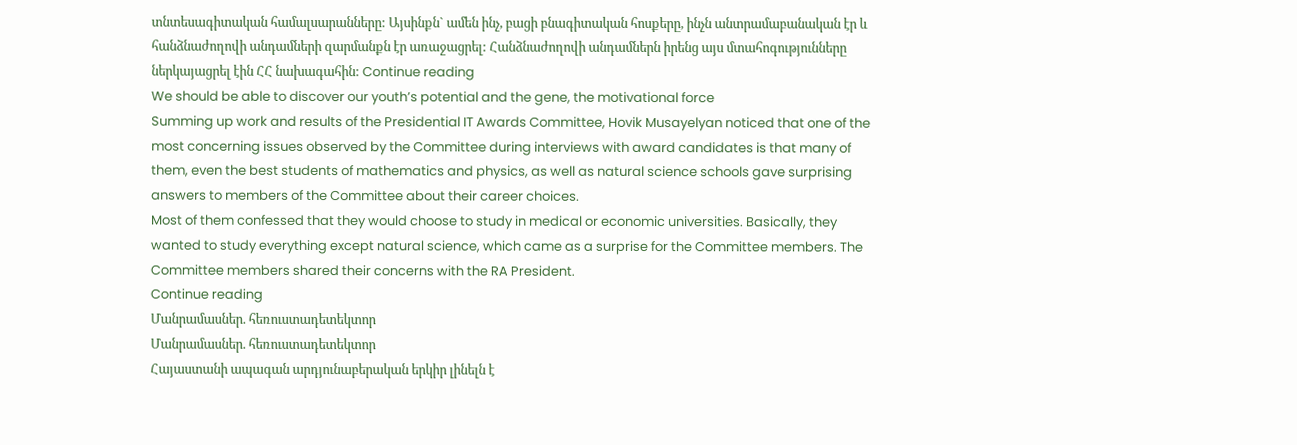տնտեսագիտական համալսարանները: Այսինքն` ամեն ինչ, բացի բնագիտական հոսքերը, ինչն անտրամաբանական էր և հանձնաժողովի անդամների զարմանքն էր առաջացրել: Հանձնաժողովի անդամներն իրենց այս մտահոգությունները ներկայացրել էին ՀՀ նախագահին: Continue reading
We should be able to discover our youth’s potential and the gene, the motivational force
Summing up work and results of the Presidential IT Awards Committee, Hovik Musayelyan noticed that one of the most concerning issues observed by the Committee during interviews with award candidates is that many of them, even the best students of mathematics and physics, as well as natural science schools gave surprising answers to members of the Committee about their career choices.
Most of them confessed that they would choose to study in medical or economic universities. Basically, they wanted to study everything except natural science, which came as a surprise for the Committee members. The Committee members shared their concerns with the RA President.
Continue reading
Մանրամասներ. հեռուստադետեկտոր
Մանրամասներ. հեռուստադետեկտոր
Հայաստանի ապագան արդյունաբերական երկիր լինելն է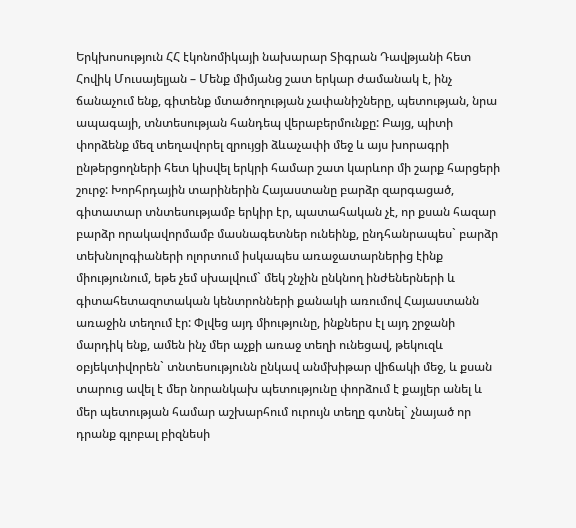Երկխոսություն ՀՀ էկոնոմիկայի նախարար Տիգրան Դավթյանի հետ
Հովիկ Մուսայելյան – Մենք միմյանց շատ երկար ժամանակ է, ինչ ճանաչում ենք, գիտենք մտածողության չափանիշները, պետության, նրա ապագայի, տնտեսության հանդեպ վերաբերմունքը: Բայց, պիտի փորձենք մեզ տեղավորել զրույցի ձևաչափի մեջ և այս խորագրի ընթերցողների հետ կիսվել երկրի համար շատ կարևոր մի շարք հարցերի շուրջ: Խորհրդային տարիներին Հայաստանը բարձր զարգացած, գիտատար տնտեսությամբ երկիր էր, պատահական չէ, որ քսան հազար բարձր որակավորմամբ մասնագետներ ունեինք, ընդհանրապես` բարձր տեխնոլոգիաների ոլորտում իսկապես առաջատարներից էինք միությունում, եթե չեմ սխալվում` մեկ շնչին ընկնող ինժեներների և գիտահետազոտական կենտրոնների քանակի առումով Հայաստանն առաջին տեղում էր: Փլվեց այդ միությունը, ինքներս էլ այդ շրջանի մարդիկ ենք, ամեն ինչ մեր աչքի առաջ տեղի ունեցավ, թեկուզև օբյեկտիվորեն` տնտեսությունն ընկավ անմխիթար վիճակի մեջ, և քսան տարուց ավել է մեր նորանկախ պետությունը փորձում է քայլեր անել և մեր պետության համար աշխարհում ուրույն տեղը գտնել` չնայած որ դրանք գլոբալ բիզնեսի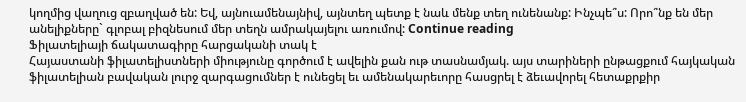կողմից վաղուց զբաղված են: Եվ, այնուամենայնիվ, այնտեղ պետք է նաև մենք տեղ ունենանք: Ինչպե՞ս: Որո՞նք են մեր անելիքները` գլոբալ բիզնեսում մեր տեղն ամրակայելու առումով: Continue reading
Ֆիլատելիայի ճակատագիրը հարցականի տակ է
Հայաստանի ֆիլատելիստների միությունը գործում է ավելին քան ութ տասնամյակ. այս տարիների ընթացքում հայկական ֆիլատելիան բավական լուրջ զարգացումներ է ունեցել եւ ամենակարեւորը հասցրել է ձեւավորել հետաքրքիր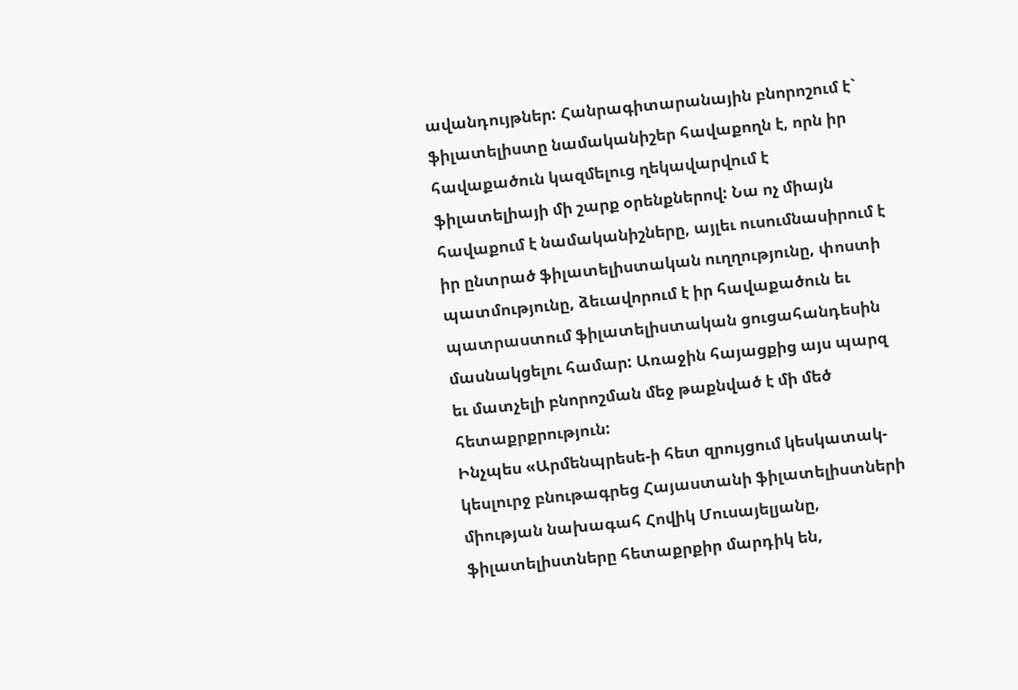ավանդույթներ: Հանրագիտարանային բնորոշում է` ֆիլատելիստը նամականիշեր հավաքողն է, որն իր հավաքածուն կազմելուց ղեկավարվում է ֆիլատելիայի մի շարք օրենքներով: Նա ոչ միայն հավաքում է նամականիշները, այլեւ ուսումնասիրում է իր ընտրած ֆիլատելիստական ուղղությունը, փոստի պատմությունը, ձեւավորում է իր հավաքածուն եւ պատրաստում ֆիլատելիստական ցուցահանդեսին մասնակցելու համար: Առաջին հայացքից այս պարզ եւ մատչելի բնորոշման մեջ թաքնված է մի մեծ հետաքրքրություն:
Ինչպես «Արմենպրեսե-ի հետ զրույցում կեսկատակ-կեսլուրջ բնութագրեց Հայաստանի ֆիլատելիստների միության նախագահ Հովիկ Մուսայելյանը, ֆիլատելիստները հետաքրքիր մարդիկ են,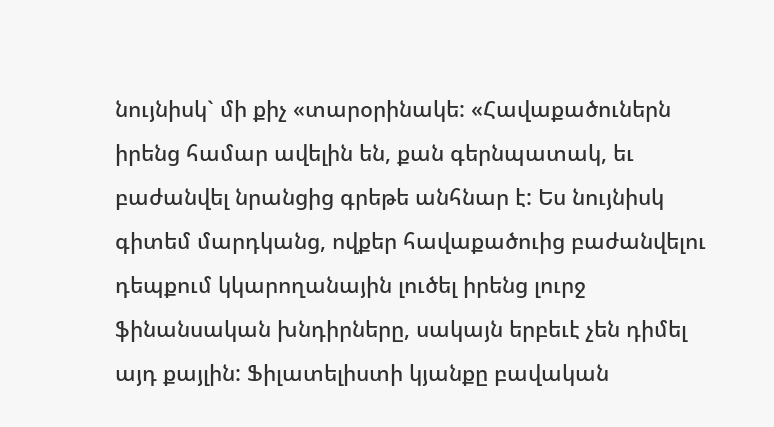նույնիսկ` մի քիչ «տարօրինակե: «Հավաքածուներն իրենց համար ավելին են, քան գերնպատակ, եւ բաժանվել նրանցից գրեթե անհնար է: Ես նույնիսկ գիտեմ մարդկանց, ովքեր հավաքածուից բաժանվելու դեպքում կկարողանային լուծել իրենց լուրջ ֆինանսական խնդիրները, սակայն երբեւէ չեն դիմել այդ քայլին: Ֆիլատելիստի կյանքը բավական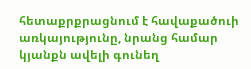հետաքրքրացնում է հավաքածուի առկայությունը, նրանց համար կյանքն ավելի գունեղ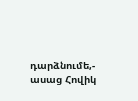դարձնումե,- ասաց Հովիկ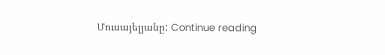Մուսայելյանը: Continue reading